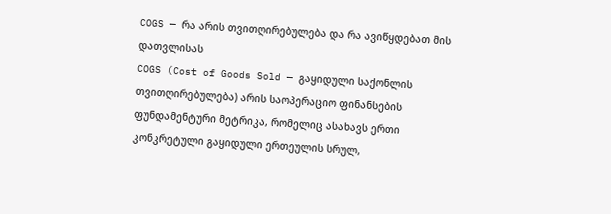COGS — რა არის თვითღირებულება და რა ავიწყდებათ მის დათვლისას
COGS (Cost of Goods Sold — გაყიდული საქონლის თვითღირებულება) არის საოპერაციო ფინანსების ფუნდამენტური მეტრიკა, რომელიც ასახავს ერთი კონკრეტული გაყიდული ერთეულის სრულ,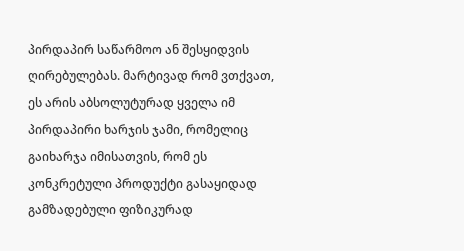პირდაპირ საწარმოო ან შესყიდვის ღირებულებას. მარტივად რომ ვთქვათ, ეს არის აბსოლუტურად ყველა იმ პირდაპირი ხარჯის ჯამი, რომელიც გაიხარჯა იმისათვის, რომ ეს კონკრეტული პროდუქტი გასაყიდად გამზადებული ფიზიკურად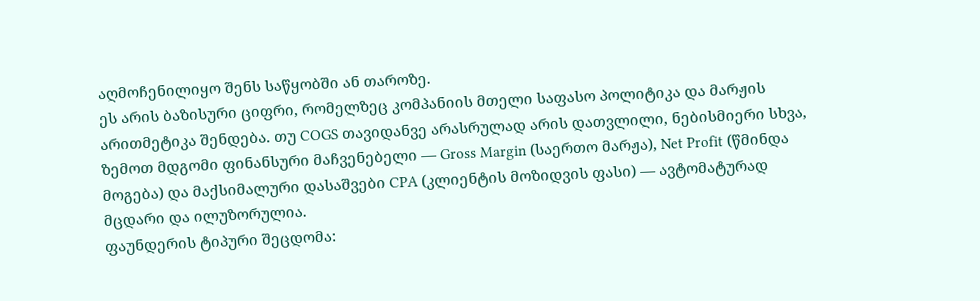აღმოჩენილიყო შენს საწყობში ან თაროზე.
ეს არის ბაზისური ციფრი, რომელზეც კომპანიის მთელი საფასო პოლიტიკა და მარჟის არითმეტიკა შენდება. თუ COGS თავიდანვე არასრულად არის დათვლილი, ნებისმიერი სხვა, ზემოთ მდგომი ფინანსური მაჩვენებელი — Gross Margin (საერთო მარჟა), Net Profit (წმინდა მოგება) და მაქსიმალური დასაშვები CPA (კლიენტის მოზიდვის ფასი) — ავტომატურად მცდარი და ილუზორულია.
ფაუნდერის ტიპური შეცდომა: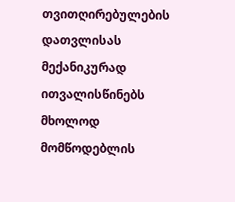თვითღირებულების დათვლისას მექანიკურად ითვალისწინებს მხოლოდ მომწოდებლის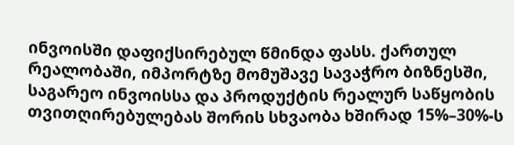ინვოისში დაფიქსირებულ წმინდა ფასს. ქართულ რეალობაში, იმპორტზე მომუშავე სავაჭრო ბიზნესში, საგარეო ინვოისსა და პროდუქტის რეალურ საწყობის თვითღირებულებას შორის სხვაობა ხშირად 15%–30%-ს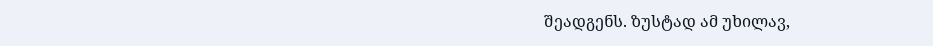შეადგენს. ზუსტად ამ უხილავ,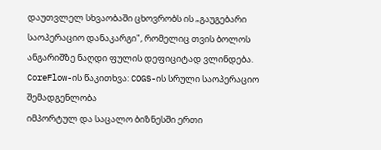დაუთვლელ სხვაობაში ცხოვრობს ის „გაუგებარი საოპერაციო დანაკარგი", რომელიც თვის ბოლოს ანგარიშზე ნაღდი ფულის დეფიციტად ვლინდება.
CoreFlow-ის წაკითხვა: COGS-ის სრული საოპერაციო შემადგენლობა
იმპორტულ და საცალო ბიზნესში ერთი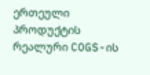ერთეული პროდუქტის რეალური COGS-ის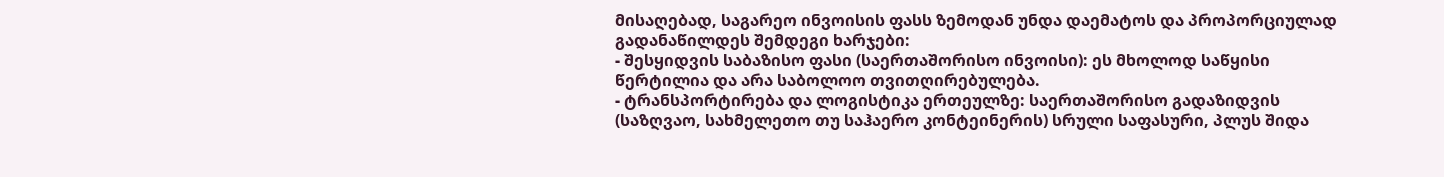მისაღებად, საგარეო ინვოისის ფასს ზემოდან უნდა დაემატოს და პროპორციულად გადანაწილდეს შემდეგი ხარჯები:
- შესყიდვის საბაზისო ფასი (საერთაშორისო ინვოისი): ეს მხოლოდ საწყისი წერტილია და არა საბოლოო თვითღირებულება.
- ტრანსპორტირება და ლოგისტიკა ერთეულზე: საერთაშორისო გადაზიდვის (საზღვაო, სახმელეთო თუ საჰაერო კონტეინერის) სრული საფასური, პლუს შიდა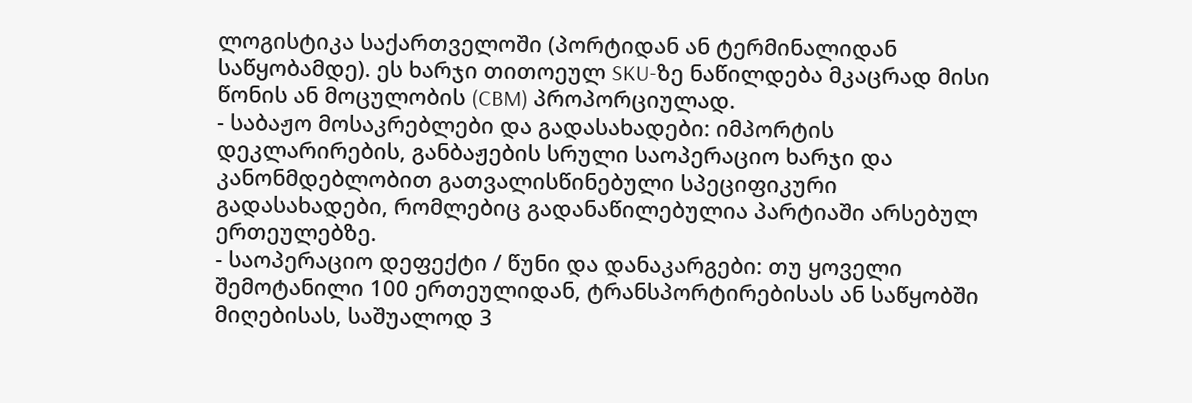ლოგისტიკა საქართველოში (პორტიდან ან ტერმინალიდან საწყობამდე). ეს ხარჯი თითოეულ SKU-ზე ნაწილდება მკაცრად მისი წონის ან მოცულობის (CBM) პროპორციულად.
- საბაჟო მოსაკრებლები და გადასახადები: იმპორტის დეკლარირების, განბაჟების სრული საოპერაციო ხარჯი და კანონმდებლობით გათვალისწინებული სპეციფიკური გადასახადები, რომლებიც გადანაწილებულია პარტიაში არსებულ ერთეულებზე.
- საოპერაციო დეფექტი / წუნი და დანაკარგები: თუ ყოველი შემოტანილი 100 ერთეულიდან, ტრანსპორტირებისას ან საწყობში მიღებისას, საშუალოდ 3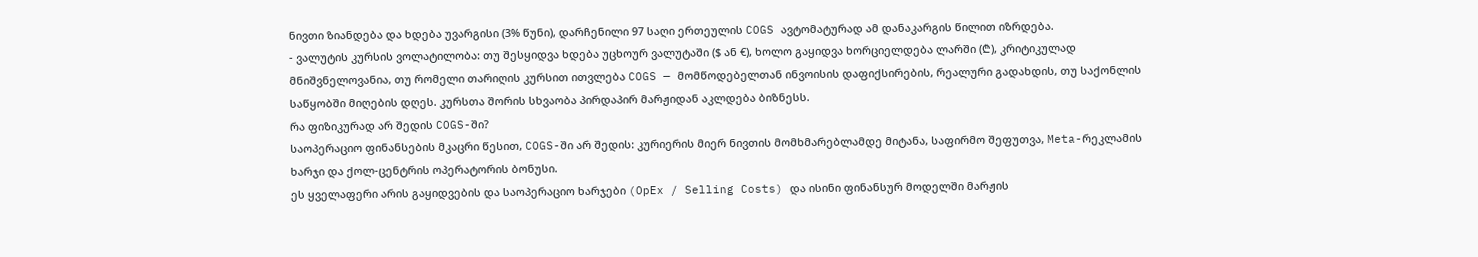ნივთი ზიანდება და ხდება უვარგისი (3% წუნი), დარჩენილი 97 საღი ერთეულის COGS ავტომატურად ამ დანაკარგის წილით იზრდება.
- ვალუტის კურსის ვოლატილობა: თუ შესყიდვა ხდება უცხოურ ვალუტაში ($ ან €), ხოლო გაყიდვა ხორციელდება ლარში (₾), კრიტიკულად მნიშვნელოვანია, თუ რომელი თარიღის კურსით ითვლება COGS — მომწოდებელთან ინვოისის დაფიქსირების, რეალური გადახდის, თუ საქონლის საწყობში მიღების დღეს. კურსთა შორის სხვაობა პირდაპირ მარჟიდან აკლდება ბიზნესს.
რა ფიზიკურად არ შედის COGS-ში?
საოპერაციო ფინანსების მკაცრი წესით, COGS-ში არ შედის: კურიერის მიერ ნივთის მომხმარებლამდე მიტანა, საფირმო შეფუთვა, Meta-რეკლამის ხარჯი და ქოლ-ცენტრის ოპერატორის ბონუსი.
ეს ყველაფერი არის გაყიდვების და საოპერაციო ხარჯები (OpEx / Selling Costs) და ისინი ფინანსურ მოდელში მარჟის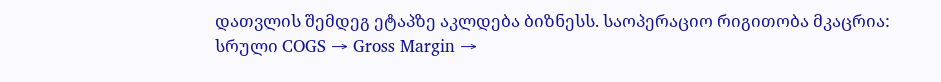დათვლის შემდეგ ეტაპზე აკლდება ბიზნესს. საოპერაციო რიგითობა მკაცრია:
სრული COGS → Gross Margin →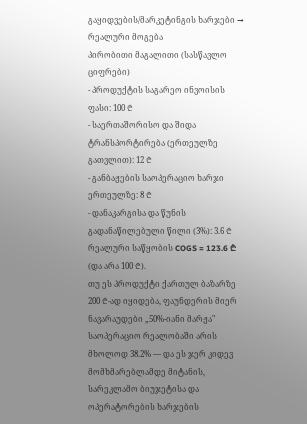გაყიდვების/მარკეტინგის ხარჯები → რეალური მოგება
პირობითი მაგალითი (სასწავლო ციფრები)
- პროდუქტის საგარეო ინვოისის ფასი: 100 ₾
- საერთაშორისო და შიდა ტრანსპორტირება (ერთეულზე გათვლით): 12 ₾
- განბაჟების საოპერაციო ხარჯი ერთეულზე: 8 ₾
- დანაკარგისა და წუნის გადანაწილებული წილი (3%): 3.6 ₾
რეალური საწყობის COGS = 123.6 ₾ (და არა 100 ₾).
თუ ეს პროდუქტი ქართულ ბაზარზე 200 ₾-ად იყიდება, ფაუნდერის მიერ ნავარაუდები „50%-იანი მარჟა" საოპერაციო რეალობაში არის მხოლოდ 38.2% — და ეს ჯერ კიდევ მომხმარებლამდე მიტანის, სარეკლამო ბიუჯეტისა და ოპერატორების ხარჯების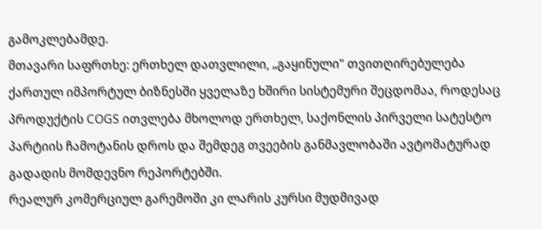გამოკლებამდე.
მთავარი საფრთხე: ერთხელ დათვლილი, „გაყინული" თვითღირებულება
ქართულ იმპორტულ ბიზნესში ყველაზე ხშირი სისტემური შეცდომაა, როდესაც პროდუქტის COGS ითვლება მხოლოდ ერთხელ, საქონლის პირველი სატესტო პარტიის ჩამოტანის დროს და შემდეგ თვეების განმავლობაში ავტომატურად გადადის მომდევნო რეპორტებში.
რეალურ კომერციულ გარემოში კი ლარის კურსი მუდმივად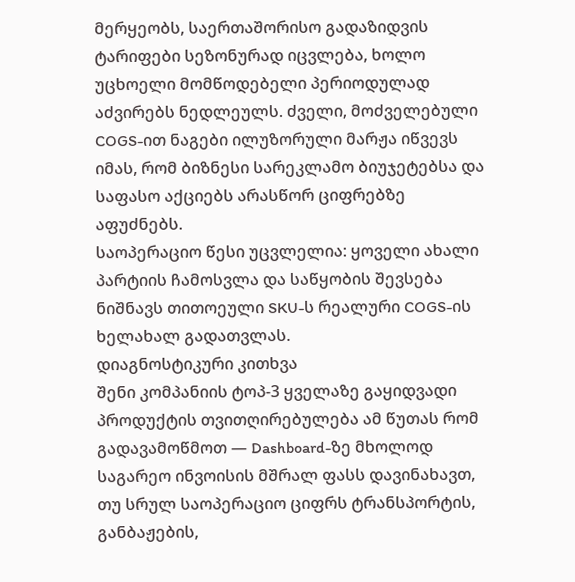მერყეობს, საერთაშორისო გადაზიდვის ტარიფები სეზონურად იცვლება, ხოლო უცხოელი მომწოდებელი პერიოდულად აძვირებს ნედლეულს. ძველი, მოძველებული COGS-ით ნაგები ილუზორული მარჟა იწვევს იმას, რომ ბიზნესი სარეკლამო ბიუჯეტებსა და საფასო აქციებს არასწორ ციფრებზე აფუძნებს.
საოპერაციო წესი უცვლელია: ყოველი ახალი პარტიის ჩამოსვლა და საწყობის შევსება ნიშნავს თითოეული SKU-ს რეალური COGS-ის ხელახალ გადათვლას.
დიაგნოსტიკური კითხვა
შენი კომპანიის ტოპ-3 ყველაზე გაყიდვადი პროდუქტის თვითღირებულება ამ წუთას რომ გადავამოწმოთ — Dashboard-ზე მხოლოდ საგარეო ინვოისის მშრალ ფასს დავინახავთ, თუ სრულ საოპერაციო ციფრს ტრანსპორტის, განბაჟების,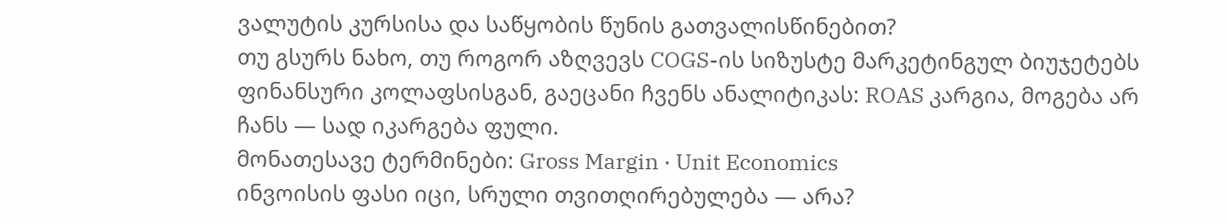ვალუტის კურსისა და საწყობის წუნის გათვალისწინებით?
თუ გსურს ნახო, თუ როგორ აზღვევს COGS-ის სიზუსტე მარკეტინგულ ბიუჯეტებს ფინანსური კოლაფსისგან, გაეცანი ჩვენს ანალიტიკას: ROAS კარგია, მოგება არ ჩანს — სად იკარგება ფული.
მონათესავე ტერმინები: Gross Margin · Unit Economics
ინვოისის ფასი იცი, სრული თვითღირებულება — არა?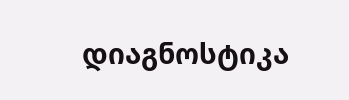დიაგნოსტიკა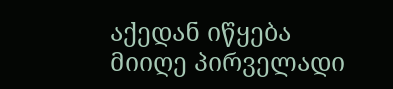აქედან იწყება
მიიღე პირველადი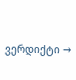ვერდიქტი →